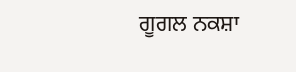ਗੂਗਲ ਨਕਸ਼ਾ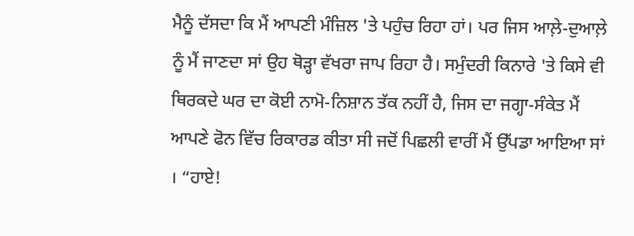ਮੈਨੂੰ ਦੱਸਦਾ ਕਿ ਮੈਂ ਆਪਣੀ ਮੰਜ਼ਿਲ 'ਤੇ ਪਹੁੰਚ ਰਿਹਾ ਹਾਂ। ਪਰ ਜਿਸ ਆਲ਼ੇ-ਦੁਆਲ਼ੇ ਨੂੰ ਮੈਂ ਜਾਣਦਾ ਸਾਂ ਉਹ ਥੋੜ੍ਹਾ ਵੱਖਰਾ ਜਾਪ ਰਿਹਾ ਹੈ। ਸਮੁੰਦਰੀ ਕਿਨਾਰੇ 'ਤੇ ਕਿਸੇ ਵੀ ਥਿਰਕਦੇ ਘਰ ਦਾ ਕੋਈ ਨਾਮੋ-ਨਿਸ਼ਾਨ ਤੱਕ ਨਹੀਂ ਹੈ, ਜਿਸ ਦਾ ਜਗ੍ਹਾ-ਸੰਕੇਤ ਮੈਂ ਆਪਣੇ ਫੋਨ ਵਿੱਚ ਰਿਕਾਰਡ ਕੀਤਾ ਸੀ ਜਦੋਂ ਪਿਛਲੀ ਵਾਰੀਂ ਮੈਂ ਉੱਪਡਾ ਆਇਆ ਸਾਂ । “ਹਾਏ!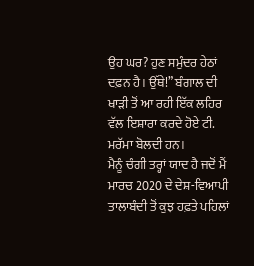ਉਹ ਘਰ? ਹੁਣ ਸਮੁੰਦਰ ਹੇਠਾਂ ਦਫ਼ਨ ਹੈ। ਉੱਥੇ!” ਬੰਗਾਲ ਦੀ ਖਾੜੀ ਤੋਂ ਆ ਰਹੀ ਇੱਕ ਲਹਿਰ ਵੱਲ ਇਸ਼ਾਰਾ ਕਰਦੇ ਹੋਏ ਟੀ. ਮਰੱਮਾ ਬੋਲਦੀ ਹਨ।
ਮੈਨੂੰ ਚੰਗੀ ਤਰ੍ਹਾਂ ਯਾਦ ਹੈ ਜਦੋਂ ਮੈਂ ਮਾਰਚ 2020 ਦੇ ਦੇਸ਼-ਵਿਆਪੀ ਤਾਲਾਬੰਦੀ ਤੋਂ ਕੁਝ ਹਫ਼ਤੇ ਪਹਿਲਾਂ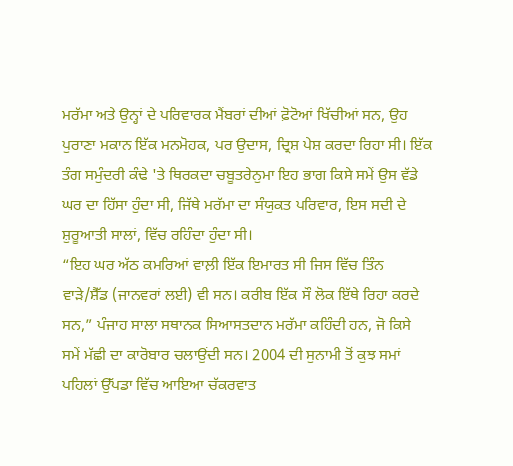ਮਰੱਮਾ ਅਤੇ ਉਨ੍ਹਾਂ ਦੇ ਪਰਿਵਾਰਕ ਮੈਂਬਰਾਂ ਦੀਆਂ ਫ਼ੋਟੋਆਂ ਖਿੱਚੀਆਂ ਸਨ, ਉਹ ਪੁਰਾਣਾ ਮਕਾਨ ਇੱਕ ਮਨਮੋਹਕ, ਪਰ ਉਦਾਸ, ਦ੍ਰਿਸ਼ ਪੇਸ਼ ਕਰਦਾ ਰਿਹਾ ਸੀ। ਇੱਕ ਤੰਗ ਸਮੁੰਦਰੀ ਕੰਢੇ 'ਤੇ ਥਿਰਕਦਾ ਚਬੂਤਰੇਨੁਮਾ ਇਹ ਭਾਗ ਕਿਸੇ ਸਮੇਂ ਉਸ ਵੱਡੇ ਘਰ ਦਾ ਹਿੱਸਾ ਹੁੰਦਾ ਸੀ, ਜਿੱਥੇ ਮਰੱਮਾ ਦਾ ਸੰਯੁਕਤ ਪਰਿਵਾਰ, ਇਸ ਸਦੀ ਦੇ ਸ਼ੁਰੂਆਤੀ ਸਾਲਾਂ, ਵਿੱਚ ਰਹਿੰਦਾ ਹੁੰਦਾ ਸੀ।
“ਇਹ ਘਰ ਅੱਠ ਕਮਰਿਆਂ ਵਾਲ਼ੀ ਇੱਕ ਇਮਾਰਤ ਸੀ ਜਿਸ ਵਿੱਚ ਤਿੰਨ ਵਾੜੇ/ਸ਼ੈੱਡ (ਜਾਨਵਰਾਂ ਲਈ) ਵੀ ਸਨ। ਕਰੀਬ ਇੱਕ ਸੌ ਲੋਕ ਇੱਥੇ ਰਿਹਾ ਕਰਦੇ ਸਨ,” ਪੰਜਾਹ ਸਾਲਾ ਸਥਾਨਕ ਸਿਆਸਤਦਾਨ ਮਰੱਮਾ ਕਹਿੰਦੀ ਹਨ, ਜੋ ਕਿਸੇ ਸਮੇਂ ਮੱਛੀ ਦਾ ਕਾਰੋਬਾਰ ਚਲਾਉਂਦੀ ਸਨ। 2004 ਦੀ ਸੁਨਾਮੀ ਤੋਂ ਕੁਝ ਸਮਾਂ ਪਹਿਲਾਂ ਉੱਪਡਾ ਵਿੱਚ ਆਇਆ ਚੱਕਰਵਾਤ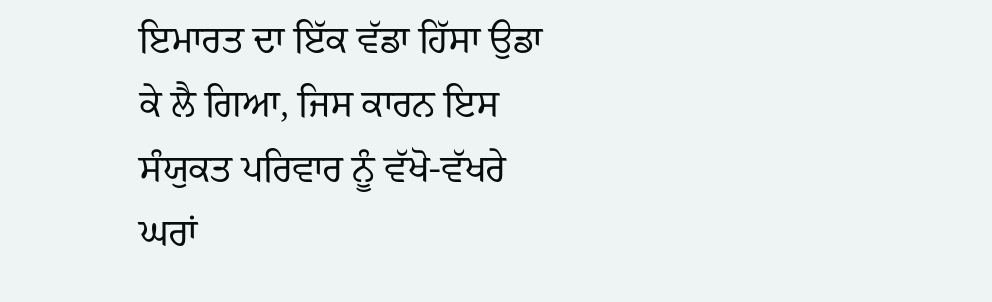ਇਮਾਰਤ ਦਾ ਇੱਕ ਵੱਡਾ ਹਿੱਸਾ ਉਡਾ ਕੇ ਲੈ ਗਿਆ, ਜਿਸ ਕਾਰਨ ਇਸ ਸੰਯੁਕਤ ਪਰਿਵਾਰ ਨੂੰ ਵੱਖੋ-ਵੱਖਰੇ ਘਰਾਂ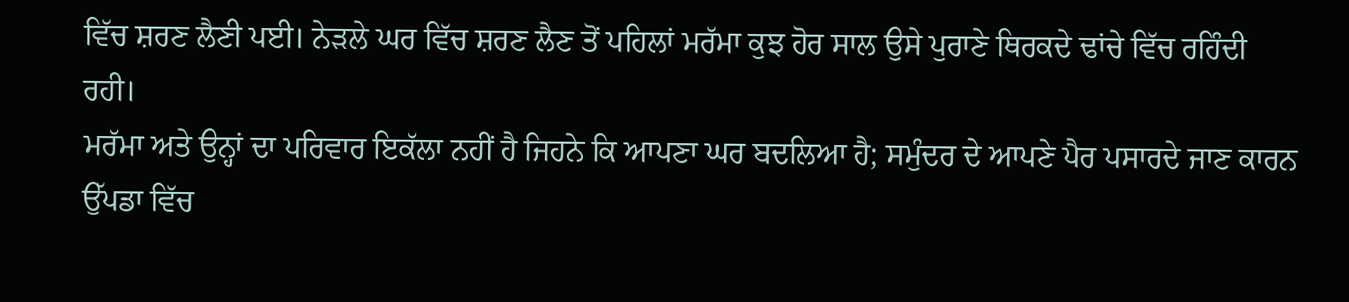ਵਿੱਚ ਸ਼ਰਣ ਲੈਣੀ ਪਈ। ਨੇੜਲੇ ਘਰ ਵਿੱਚ ਸ਼ਰਣ ਲੈਣ ਤੋਂ ਪਹਿਲਾਂ ਮਰੱਮਾ ਕੁਝ ਹੋਰ ਸਾਲ ਉਸੇ ਪੁਰਾਣੇ ਥਿਰਕਦੇ ਢਾਂਚੇ ਵਿੱਚ ਰਹਿੰਦੀ ਰਹੀ।
ਮਰੱਮਾ ਅਤੇ ਉਨ੍ਹਾਂ ਦਾ ਪਰਿਵਾਰ ਇਕੱਲਾ ਨਹੀਂ ਹੈ ਜਿਹਨੇ ਕਿ ਆਪਣਾ ਘਰ ਬਦਲਿਆ ਹੈ; ਸਮੁੰਦਰ ਦੇ ਆਪਣੇ ਪੈਰ ਪਸਾਰਦੇ ਜਾਣ ਕਾਰਨ ਉੱਪਡਾ ਵਿੱਚ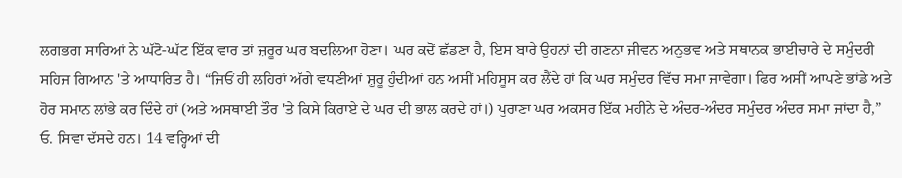ਲਗਭਗ ਸਾਰਿਆਂ ਨੇ ਘੱਟੋ-ਘੱਟ ਇੱਕ ਵਾਰ ਤਾਂ ਜ਼ਰੂਰ ਘਰ ਬਦਲਿਆ ਹੋਣਾ। ਘਰ ਕਦੋਂ ਛੱਡਣਾ ਹੈ, ਇਸ ਬਾਰੇ ਉਹਨਾਂ ਦੀ ਗਣਨਾ ਜੀਵਨ ਅਨੁਭਵ ਅਤੇ ਸਥਾਨਕ ਭਾਈਚਾਰੇ ਦੇ ਸਮੁੰਦਰੀ ਸਹਿਜ ਗਿਆਨ 'ਤੇ ਆਧਾਰਿਤ ਹੈ। “ਜਿਓਂ ਹੀ ਲਹਿਰਾਂ ਅੱਗੇ ਵਧਣੀਆਂ ਸ਼ੁਰੂ ਹੁੰਦੀਆਂ ਹਨ ਅਸੀਂ ਮਹਿਸੂਸ ਕਰ ਲੈਂਦੇ ਹਾਂ ਕਿ ਘਰ ਸਮੁੰਦਰ ਵਿੱਚ ਸਮਾ ਜਾਵੇਗਾ। ਫਿਰ ਅਸੀਂ ਆਪਣੇ ਭਾਂਡੇ ਅਤੇ ਹੋਰ ਸਮਾਨ ਲਾਂਭੇ ਕਰ ਦਿੰਦੇ ਹਾਂ (ਅਤੇ ਅਸਥਾਈ ਤੌਰ 'ਤੇ ਕਿਸੇ ਕਿਰਾਏ ਦੇ ਘਰ ਦੀ ਭਾਲ ਕਰਦੇ ਹਾਂ।) ਪੁਰਾਣਾ ਘਰ ਅਕਸਰ ਇੱਕ ਮਹੀਨੇ ਦੇ ਅੰਦਰ-ਅੰਦਰ ਸਮੁੰਦਰ ਅੰਦਰ ਸਮਾ ਜਾਂਦਾ ਹੈ,” ਓ. ਸਿਵਾ ਦੱਸਦੇ ਹਨ। 14 ਵਰ੍ਹਿਆਂ ਦੀ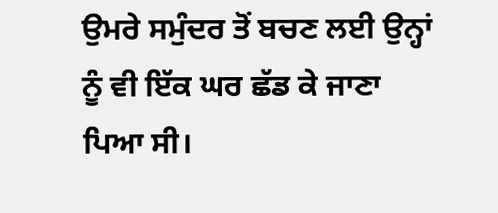ਉਮਰੇ ਸਮੁੰਦਰ ਤੋਂ ਬਚਣ ਲਈ ਉਨ੍ਹਾਂ ਨੂੰ ਵੀ ਇੱਕ ਘਰ ਛੱਡ ਕੇ ਜਾਣਾ ਪਿਆ ਸੀ।